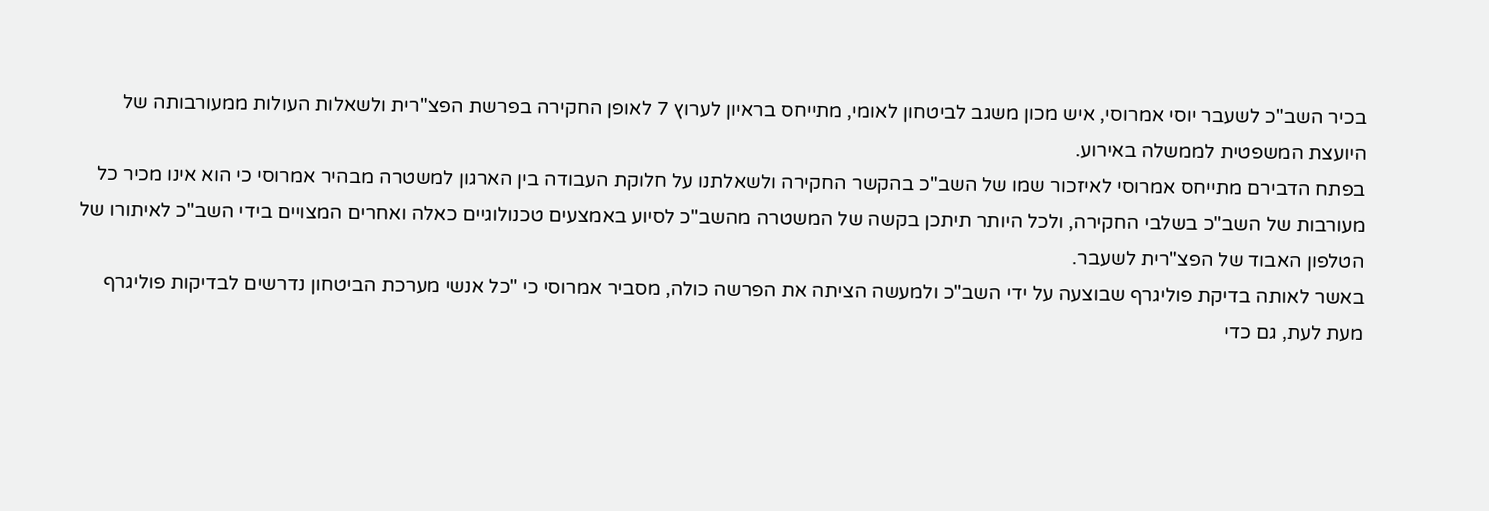בכיר השב"כ לשעבר יוסי אמרוסי, איש מכון משגב לביטחון לאומי, מתייחס בראיון לערוץ 7 לאופן החקירה בפרשת הפצ"רית ולשאלות העולות ממעורבותה של היועצת המשפטית לממשלה באירוע.
בפתח הדבירם מתייחס אמרוסי לאיזכור שמו של השב"כ בהקשר החקירה ולשאלתנו על חלוקת העבודה בין הארגון למשטרה מבהיר אמרוסי כי הוא אינו מכיר כל מעורבות של השב"כ בשלבי החקירה, ולכל היותר תיתכן בקשה של המשטרה מהשב"כ לסיוע באמצעים טכנולוגיים כאלה ואחרים המצויים בידי השב"כ לאיתורו של הטלפון האבוד של הפצ"רית לשעבר.
באשר לאותה בדיקת פוליגרף שבוצעה על ידי השב"כ ולמעשה הציתה את הפרשה כולה, מסביר אמרוסי כי "כל אנשי מערכת הביטחון נדרשים לבדיקות פוליגרף מעת לעת, גם כדי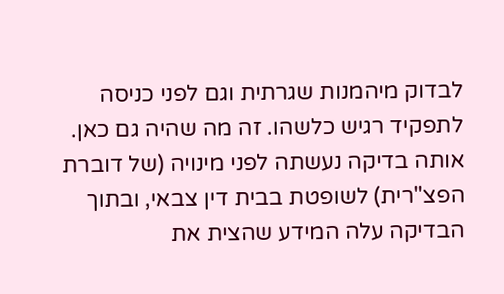לבדוק מיהמנות שגרתית וגם לפני כניסה לתפקיד רגיש כלשהו. זה מה שהיה גם כאן. אותה בדיקה נעשתה לפני מינויה (של דוברת הפצ"רית) לשופטת בבית דין צבאי, ובתוך הבדיקה עלה המידע שהצית את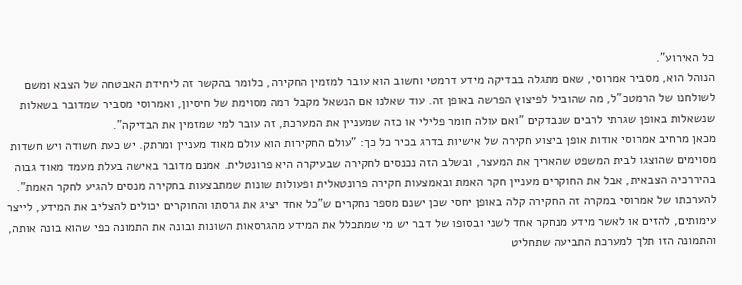כל האירוע".
הנוהל הוא, מסביר אמרוסי, שאם מתגלה בבדיקה מידע דרמטי וחשוב הוא עובר למזמין החקירה, כלומר בהקשר זה ליחידת האבטחה של הצבא ומשם לשולחנו של הרמטכ"ל, מה שהוביל לפיצוץ הפרשה באופן זה. עוד שאלנו אם הנשאל מקבל רמה מסוימת של חיסיון, ואמרוסי מסביר שמדובר בשאלות שנשאלות באופן שגרתי לרבים שנבדקים "ואם עולה חומר פלילי או כזה שמעניין את המערכת, זה עובר למי שמזמין את הבדיקה".
מכאן מרחיב אמרוסי אודות אופן ביצוע חקירה של אישיות בדרג בכיר כל כך: "עולם החקירות הוא עולם מאוד מעניין ומרתק. יש כעת חשודה ויש חשדות מסוימים שהוצגו לבית המשפט שהאריך את המעצר, ובשלב הזה נכנסים לחקירה שבעיקרה היא פרונטלית. אמנם מדובר באישה בעלת מעמד מאוד גבוה בהיררכיה הצבאית, אבל את החוקרים מעניין חקר האמת ובאמצעות חקירה פרונטאלית ופעולות שונות שמתבצעות בחקירה מנסים להגיע לחקר האמת".
להערכתו של אמרוסי במקרה זה החקירה קלה באופן יחסי שכן ישנם מספר נחקרים ש"כל אחד יציג את גרסתו והחוקרים יכולים להצליב את המידע, לייצר עימותים, להזים או לאשר מידע מנחקר אחד לשני ובסופו של דבר יש מי שמתכלל את המידע מהגרסאות השונות ובונה את התמונה כפי שהוא בונה אותה, והתמונה הזו תלך למערכת התביעה שתחליט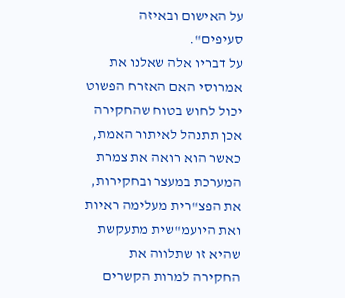על האישום ובאיזה סעיפים".
על דבריו אלה שאלנו את אמרוסי האם האזרח הפשוט יכול לחוש בטוח שהחקירה אכן תתנהל לאיתור האמת, כאשר הוא רואה את צמרת המערכת במעצר ובחקירות, את הפצ"רית מעלימה ראיות ואת היועמ"שית מתעקשת שהיא זו שתלווה את החקירה למרות הקשרים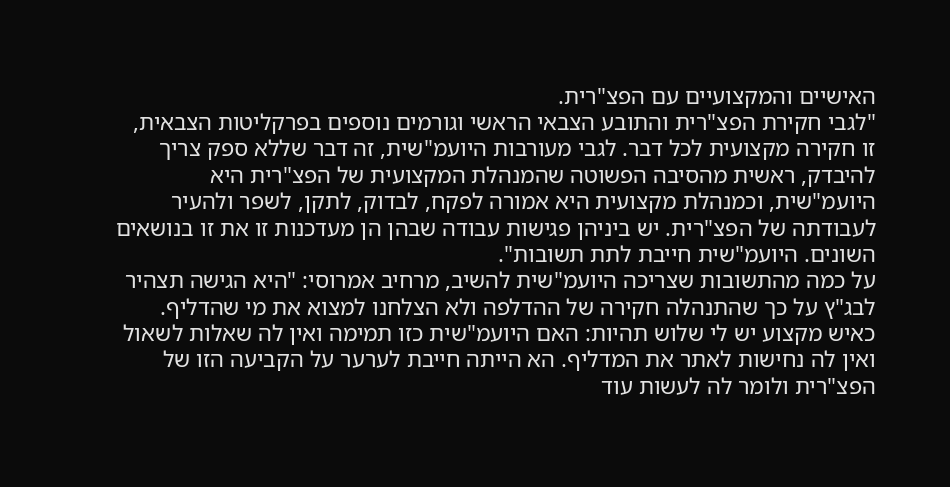האישיים והמקצועיים עם הפצ"רית.
"לגבי חקירת הפצ"רית והתובע הצבאי הראשי וגורמים נוספים בפרקליטות הצבאית, זו חקירה מקצועית לכל דבר. לגבי מעורבות היועמ"שית, זה דבר שללא ספק צריך להיבדק, ראשית מהסיבה הפשוטה שהמנהלת המקצועית של הפצ"רית היא היועמ"שית, וכמנהלת מקצועית היא אמורה לפקח, לבדוק, לתקן, לשפר ולהעיר לעבודתה של הפצ"רית. יש ביניהן פגישות עבודה שבהן הן מעדכנות זו את זו בנושאים השונים. היועמ"שית חייבת לתת תשובות".
על כמה מהתשובות שצריכה היועמ"שית להשיב, מרחיב אמרוסי: "היא הגישה תצהיר לבג"ץ על כך שהתנהלה חקירה של ההדלפה ולא הצלחנו למצוא את מי שהדליף. כאיש מקצוע יש לי שלוש תהיות: האם היועמ"שית כזו תמימה ואין לה שאלות לשאול ואין לה נחישות לאתר את המדליף. הא הייתה חייבת לערער על הקביעה הזו של הפצ"רית ולומר לה לעשות עוד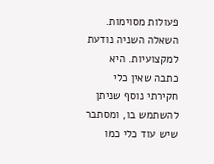פעולות מסוימות. השאלה השניה נודעת למקצועיות. היא כתבה שאין כלי חקירתי נוסף שניתן להשתמש בו, ומסתבר שיש עוד כלי כמו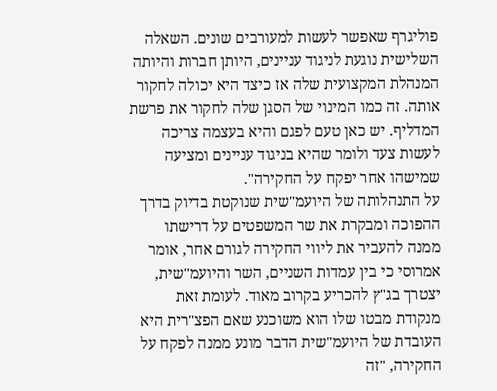פוליגרף שאפשר לעשות למעורבים שונים. השאלה השלישית נוגעת לניגוד עניינים, היותן חברות והיותה המנהלת המקצועית שלה אז כיצד היא יכולה לחקור אותה. זה כמו המינוי של הסגן שלה לחקור את פרשת המדליף. יש כאן טעם לפגם והיא בעצמה צריכה לעשות צעד ולומר שהיא בניגוד עניינים ומציעה שמישהו אחר יפקח על החקירה".
על התנהלותה של היועמ"שית שנוקטת בדיוק בדרך ההפוכה ומבקרת את שר המשפטים על דרישתו ממנה להעביר את ליווי החקירה לגורם אחר, אומר אמרוסי כי בין עמדות השניים, השר והיועמ"שית, יצטרך בג"ץ להכריע בקרוב מאוד. לעומת זאת מנקודת מבטו שלו הוא משוכנע שאם הפצ"רית היא העובדת של היועמ"שית הדבר מונע ממנה לפקח על החקירה, "זה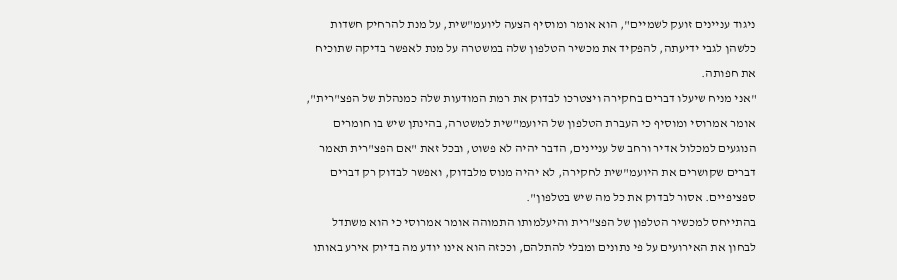ניגוד עניינים זועק לשמיים", הוא אומר ומוסיף הצעה ליועמ"שית, על מנת להרחיק חשדות כלשהן לגבי ידיעתה, להפקיד את מכשיר הטלפון שלה במשטרה על מנת לאפשר בדיקה שתוכיח את חפותה.
"אני מניח שיעלו דברים בחקירה ויצטרכו לבדוק את רמת המודעות שלה כמנהלת של הפצ"רית", אומר אמרוסי ומוסיף כי העברת הטלפון של היועמ"שית למשטרה, בהינתן שיש בו חומרים הנוגעים למכלול אדיר ורחב של עניינים, הדבר יהיה לא פשוט, ובכל זאת "אם הפצ"רית תאמר דברים שקושרים את היועמ"שית לחקירה, לא יהיה מנוס מלבדוק, ואפשר לבדוק רק דברים ספציפיים. אסור לבדוק את כל מה שיש בטלפון".
בהתייחס למכשיר הטלפון של הפצ"רית והיעלמותו התמוהה אומר אמרוסי כי הוא משתדל לבחון את האירועים על פי נתונים ומבלי להתלהם, וככזה הוא אינו יודע מה בדיוק אירע באותו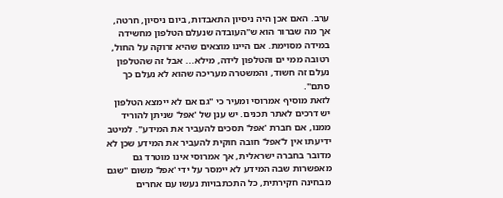ערב. האם אכן היה ניסיון התאבדות, ביום ניסיון, חרטה, אך מה שברור הוא ש"העובדה שנעלם הטלפון מחשידה במידה מסוימת. אם היינו מוצאים שהיא זרוקה על החול, רטובה ממי ים והטלפון לידה, מילא... אבל זה שהטלפון נעלם זה חשוד, והמשטרה מעריכה שהוא לא נעלם כך סתם".
לזאת מוסיף אמרוסי ומעיר כי "גם אם לא יימצא הטלפון יש דרכים לאתר תכנים. יש ענן של 'אפל' שניתן להוריד ממנו, אם חברת 'אפל' תסכים להעביר את המידע". למיטב ידיעתו אין ל'אפל' חובה חוקית להעביר את המידע שכן לא מדובר בחברה ישראלית, אך אמרוסי אינו מוטרד גם מאפשרות שבה המידע לא יימסר על ידי 'אפל' משום "שגם מבחינה חקירתית, כל התכתבויות נעשו עם אחרים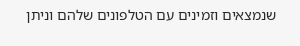שנמצאים וזמינים עם הטלפונים שלהם וניתן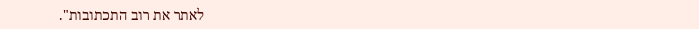לאתר את רוב התכתובות".